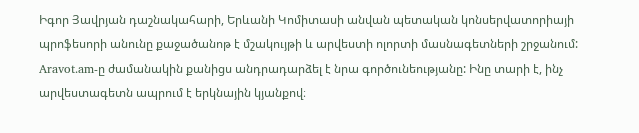Իգոր Յավրյան դաշնակահարի, Երևանի Կոմիտասի անվան պետական կոնսերվատորիայի պրոֆեսորի անունը քաջածանոթ է մշակույթի և արվեստի ոլորտի մասնագետների շրջանում: Aravot.am-ը ժամանակին քանիցս անդրադարձել է նրա գործունեությանը: Ինը տարի է, ինչ արվեստագետն ապրում է երկնային կյանքով։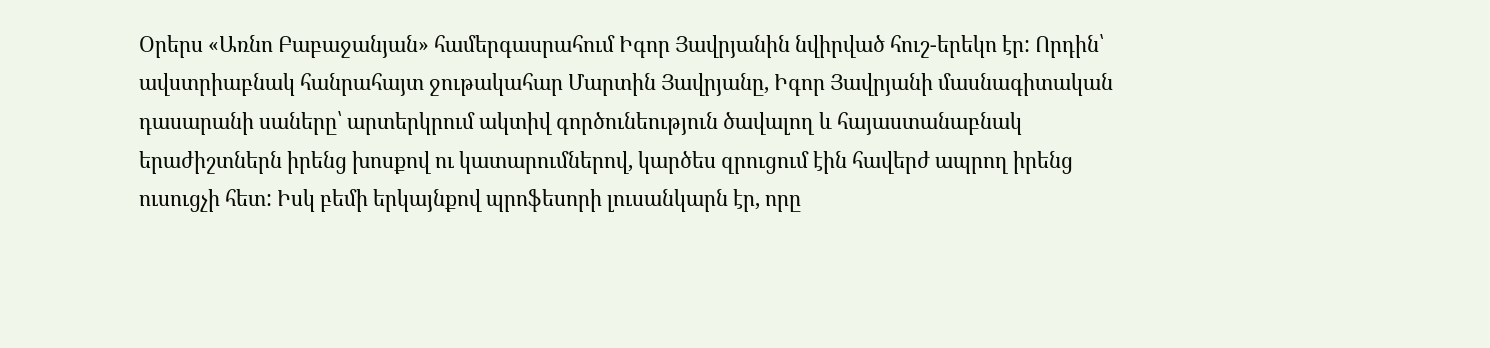Օրերս «Առնո Բաբաջանյան» համերգասրահում Իգոր Յավրյանին նվիրված հուշ-երեկո էր: Որդին՝ ավստրիաբնակ հանրահայտ ջութակահար Մարտին Յավրյանը, Իգոր Յավրյանի մասնագիտական դասարանի սաները՝ արտերկրում ակտիվ գործունեություն ծավալող և հայաստանաբնակ երաժիշտներն իրենց խոսքով ու կատարումներով, կարծես զրուցում էին հավերժ ապրող իրենց ուսուցչի հետ: Իսկ բեմի երկայնքով պրոֆեսորի լուսանկարն էր, որը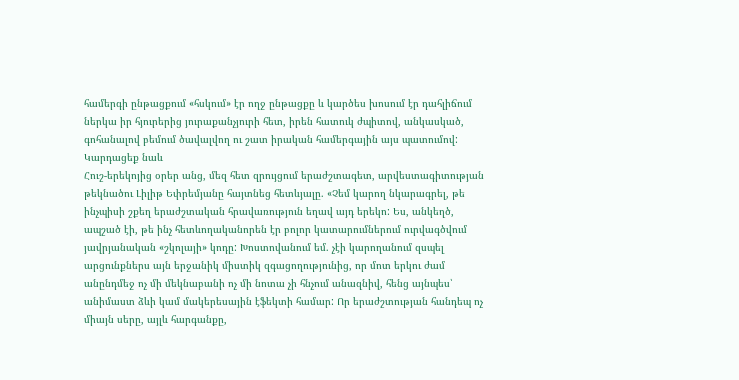համերգի ընթացքում «հսկում» էր ողջ ընթացքը և կարծես խոսում էր դահլիճում ներկա իր հյուրերից յուրաքանչյուրի հետ, իրեն հատուկ ժպիտով, անկասկած, գոհանալով բեմում ծավալվող ու շատ իրական համերգային այս պատումով:
Կարդացեք նաև
Հուշ-երեկոյից օրեր անց, մեզ հետ զրույցում երաժշտագետ, արվեստագիտության թեկնածու Լիլիթ Եփրեմյանը հայտնեց հետևյալը. «Չեմ կարող նկարագրել, թե ինչպիսի շքեղ երաժշտական հրավառություն եղավ այդ երեկո: Ես, անկեղծ, ապշած էի, թե ինչ հետևողականորեն էր բոլոր կատարումներում ուրվագծվում յավրյանական «շկոլայի» կոդը: Խոստովանում եմ. չէի կարողանում զսպել արցունքներս այն երջանիկ միստիկ զգացողությունից, որ մոտ երկու ժամ անընդմեջ ոչ մի մեկնաբանի ոչ մի նոտա չի հնչում անազնիվ, հենց այնպես՝ անիմաստ ձևի կամ մակերեսային էֆեկտի համար: Որ երաժշտության հանդեպ ոչ միայն սերը, այլև հարգանքը,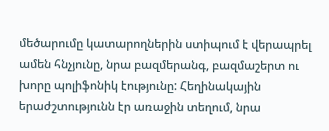մեծարումը կատարողներին ստիպում է վերապրել ամեն հնչյունը, նրա բազմերանգ, բազմաշերտ ու խորը պոլիֆոնիկ էությունը: Հեղինակային երաժշտությունն էր առաջին տեղում, նրա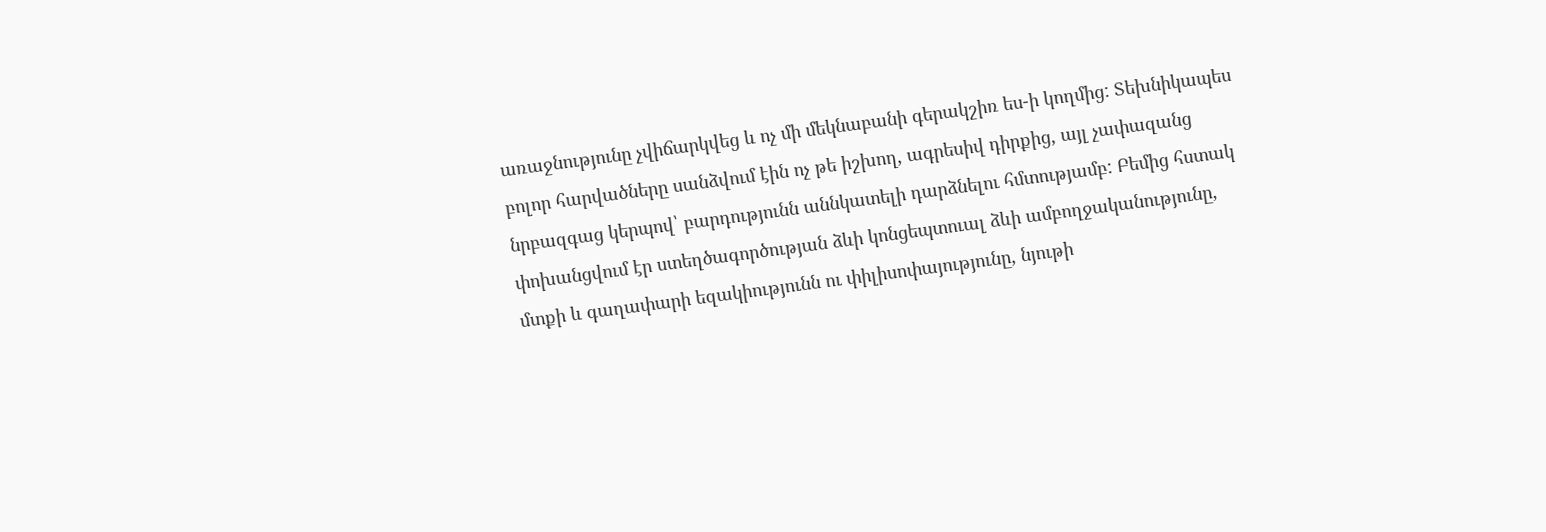առաջնությունը չվիճարկվեց և ոչ մի մեկնաբանի գերակշիռ ես-ի կողմից: Տեխնիկապես բոլոր հարվածները սանձվում էին ոչ թե իշխող, ագրեսիվ դիրքից, այլ չափազանց նրբազգաց կերպով՝ բարդությունն աննկատելի դարձնելու հմտությամբ: Բեմից հստակ փոխանցվում էր ստեղծագործության ձևի կոնցեպտուալ ձևի ամբողջականությունը, մտքի և գաղափարի եզակիությունն ու փիլիսոփայությունը, նյութի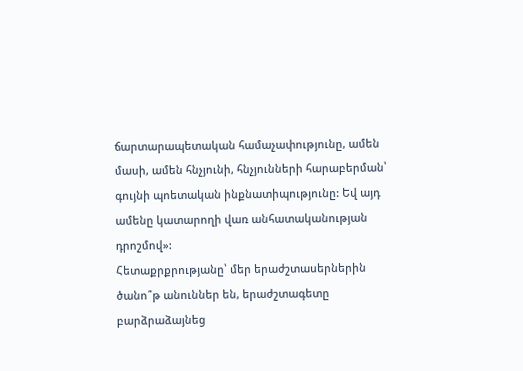ճարտարապետական համաչափությունը, ամեն մասի, ամեն հնչյունի, հնչյունների հարաբերման՝ գույնի պոետական ինքնատիպությունը: Եվ այդ ամենը կատարողի վառ անհատականության դրոշմով»:
Հետաքրքրությանը՝ մեր երաժշտասերներին ծանո՞թ անուններ են, երաժշտագետը բարձրաձայնեց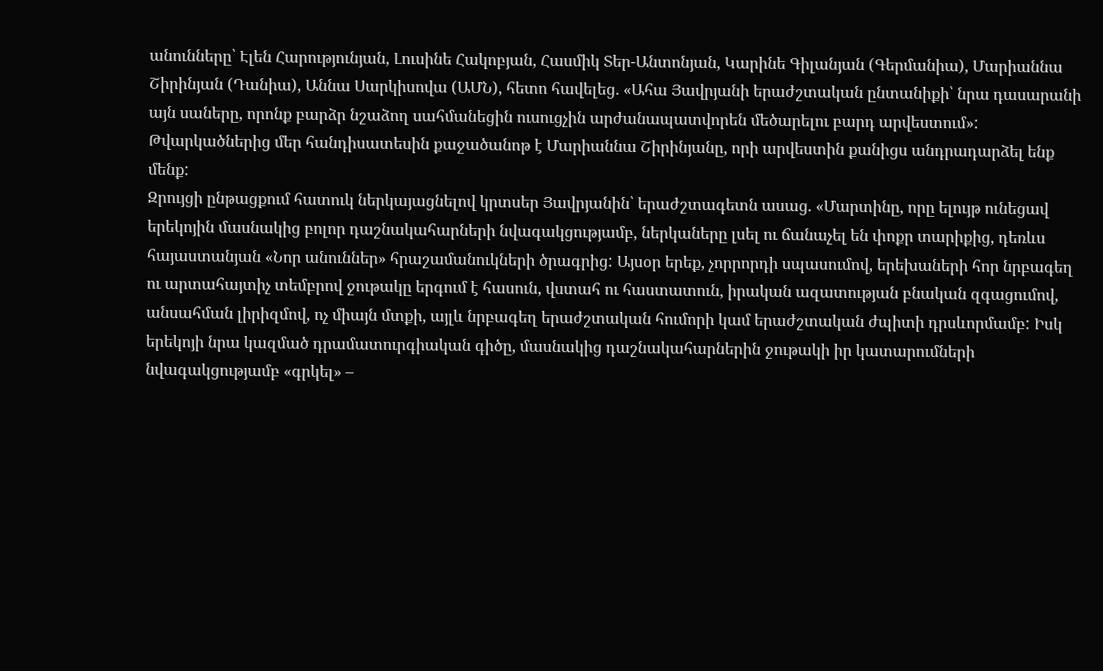անունները՝ Էլեն Հարությունյան, Լուսինե Հակոբյան, Հասմիկ Տեր-Անտոնյան, Կարինե Գիլանյան (Գերմանիա), Մարիաննա Շիրինյան (Դանիա), Աննա Սարկիսովա (ԱՄՆ), հետո հավելեց․ «Ահա Յավրյանի երաժշտական ընտանիքի՝ նրա դասարանի այն սաները, որոնք բարձր նշաձող սահմանեցին ուսուցչին արժանապատվորեն մեծարելու բարդ արվեստում»: Թվարկածներից մեր հանդիսատեսին քաջածանոթ է Մարիաննա Շիրինյանը, որի արվեստին քանիցս անդրադարձել ենք մենք:
Զրույցի ընթացքում հատուկ ներկայացնելով կրտսեր Յավրյանին՝ երաժշտագետն ասաց. «Մարտինը, որը ելույթ ունեցավ երեկոյին մասնակից բոլոր դաշնակահարների նվագակցությամբ, ներկաները լսել ու ճանաչել են փոքր տարիքից, դեռևս հայաստանյան «Նոր անուններ» հրաշամանուկների ծրագրից: Այսօր երեք, չորրորդի սպասումով, երեխաների հոր նրբագեղ ու արտահայտիչ տեմբրով ջութակը երգում է հասուն, վստահ ու հաստատուն, իրական ազատության բնական զգացումով, անսահման լիրիզմով, ոչ միայն մտքի, այլև նրբագեղ երաժշտական հումորի կամ երաժշտական ժպիտի դրսևորմամբ: Իսկ երեկոյի նրա կազմած դրամատուրգիական գիծը, մասնակից դաշնակահարներին ջութակի իր կատարումների նվագակցությամբ «գրկել» –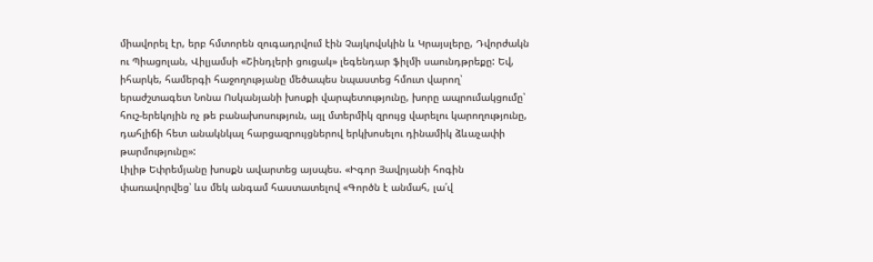միավորել էր, երբ հմտորեն զուգադրվում էին Չայկովսկին և Կրայսլերը, Դվորժակն ու Պիացոլան, Վիլյամսի «Շինդլերի ցուցակ» լեգենդար ֆիլմի սաունդթրեքը: Եվ, իհարկե, համերգի հաջողությանը մեծապես նպաստեց հմուտ վարող՝ երաժշտագետ Նոնա Ոսկանյանի խոսքի վարպետությունը, խորը ապրումակցումը՝ հուշ-երեկոյին ոչ թե բանախոսություն, այլ մտերմիկ զրույց վարելու կարողությունը, դահլիճի հետ անակնկալ հարցազրույցներով երկխոսելու դինամիկ ձևաչափի թարմությունը»:
Լիլիթ Եփրեմյանը խոսքն ավարտեց այսպես. «Իգոր Յավրյանի հոգին փառավորվեց՝ ևս մեկ անգամ հաստատելով «Գործն է անմահ, լա՛վ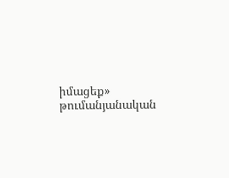իմացեք» թումանյանական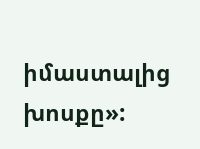իմաստալից խոսքը»: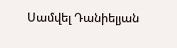Սամվել Դանիելյան